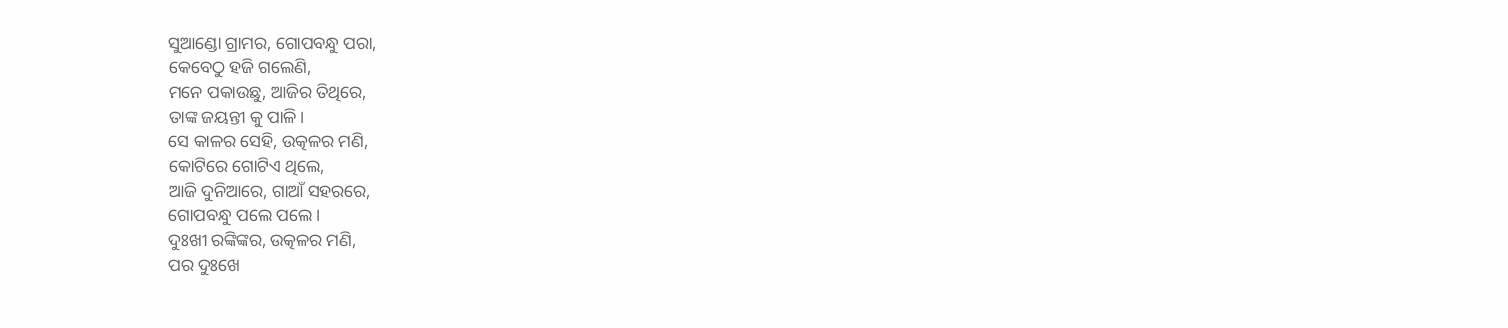ସୁଆଣ୍ଡୋ ଗ୍ରାମର, ଗୋପବନ୍ଧୁ ପରା,
କେବେଠୁ ହଜି ଗଲେଣି,
ମନେ ପକାଉଛୁ, ଆଜିର ତିଥିରେ,
ତାଙ୍କ ଜୟନ୍ତୀ କୁ ପାଳି।
ସେ କାଳର ସେହି, ଉତ୍କଳର ମଣି,
କୋଟିରେ ଗୋଟିଏ ଥିଲେ,
ଆଜି ଦୁନିଆରେ, ଗାଆଁ ସହରରେ,
ଗୋପବନ୍ଧୁ ପଲେ ପଲେ।
ଦୁଃଖୀ ରଙ୍କିଙ୍କର, ଉତ୍କଳର ମଣି,
ପର ଦୁଃଖେ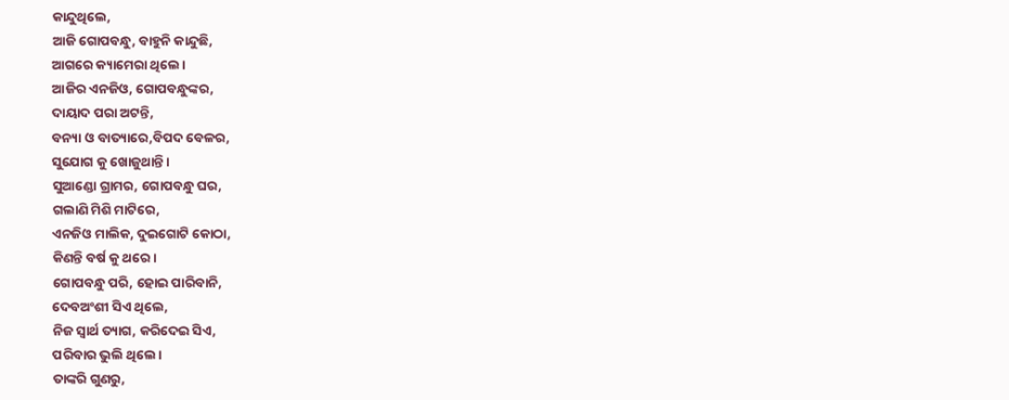କାନ୍ଦୁଥିଲେ,
ଆଜି ଗୋପବନ୍ଧୁ, ବାହୁନି କାନ୍ଦୁଛି,
ଆଗରେ କ୍ୟାମେରା ଥିଲେ।
ଆଜିର ଏନଜିଓ, ଗୋପବନ୍ଧୁଙ୍କର,
ଦାୟାଦ ପରା ଅଟନ୍ତି,
ବନ୍ୟା ଓ ବାତ୍ୟାରେ,ବିପଦ ବେଳର,
ସୁଯୋଗ କୁ ଖୋଜୁଥାନ୍ତି।
ସୁଆଣ୍ଡୋ ଗ୍ରାମର, ଗୋପବନ୍ଧୁ ଘର,
ଗଲାଣି ମିଶି ମାଟିରେ,
ଏନଜିଓ ମାଲିକ, ଦୁଇଗୋଟି କୋଠା,
କିଣନ୍ତି ବର୍ଷ କୁ ଥରେ।
ଗୋପବନ୍ଧୁ ପରି, ହୋଇ ପାରିବାନି,
ଦେବଅଂଶୀ ସିଏ ଥିଲେ,
ନିଜ ସ୍ୱାର୍ଥ ତ୍ୟାଗ, କରିଦେଇ ସିଏ,
ପରିବାର ଭୁଲି ଥିଲେ।
ତାଙ୍କରି ଗୁଣରୁ,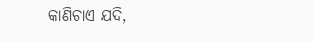କାଣିଚାଏ ଯଦି,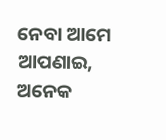ନେବା ଆମେ ଆପଣାଇ,
ଅନେକ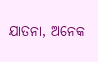ଯାତନା, ଅନେକ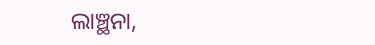ଲାଞ୍ଛନା,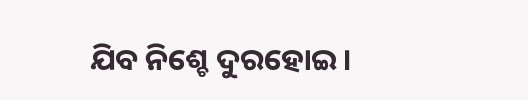ଯିବ ନିଶ୍ଚେ ଦୁରହୋଇ।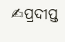✍ପ୍ରଦୀପ୍ତ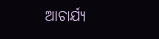ଆଚାର୍ଯ୍ୟ